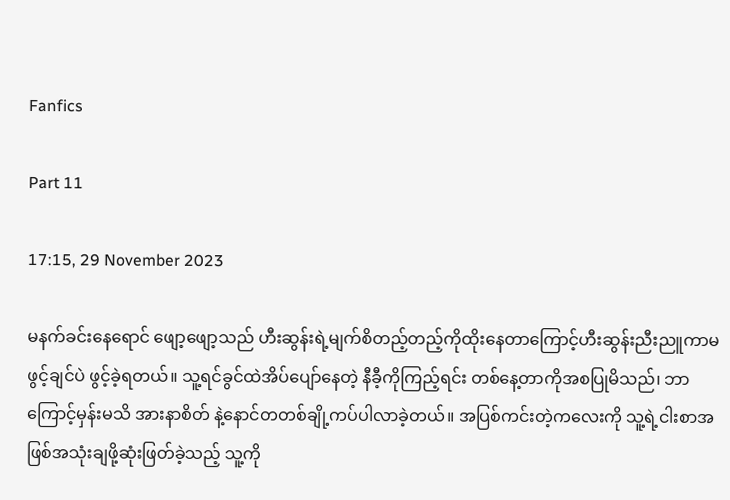Fanfics

Part 11

17:15, 29 November 2023

မနက်ခင်းနေရောင် ဖျော့ဖျော့သည် ဟီးဆွန်းရဲ့မျက်စိတည့်တည့်ကိုထိုးနေတာကြောင့်ဟီးဆွန်းညီးညူကာမဖွင့်ချင်ပဲ ဖွင့်ခဲ့ရတယ်။ သူ့ရင်ခွင်ထဲအိပ်ပျော်နေတဲ့ နီခီ့ကိုကြည့်ရင်း တစ်နေ့တာကိုအစပြုမိသည်၊ ဘာကြောင့်မှန်းမသိ အားနာစိတ် နဲ့နောင်တတစ်ချို့ကပ်ပါလာခဲ့တယ်။ အပြစ်ကင်းတဲ့ကလေးကို သူ့ရဲ့ငါးစာအဖြစ်အသုံးချဖို့ဆုံးဖြတ်ခဲ့သည့် သူ့ကို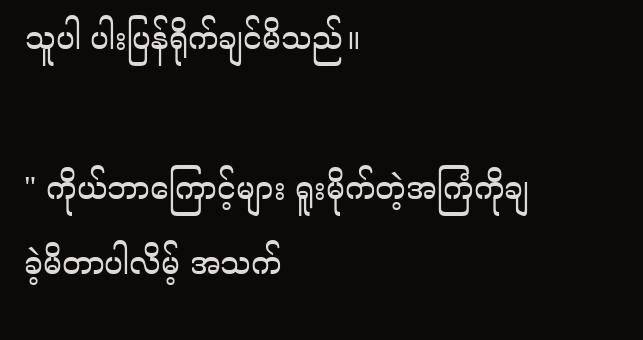သူပါ ပါးပြန်ရိုက်ချင်မိသည်။

" ကိုယ်ဘာကြောင့်များ ရူးမိုက်တဲ့အကြံကိုချခဲ့မိတာပါလိမ့် အသက်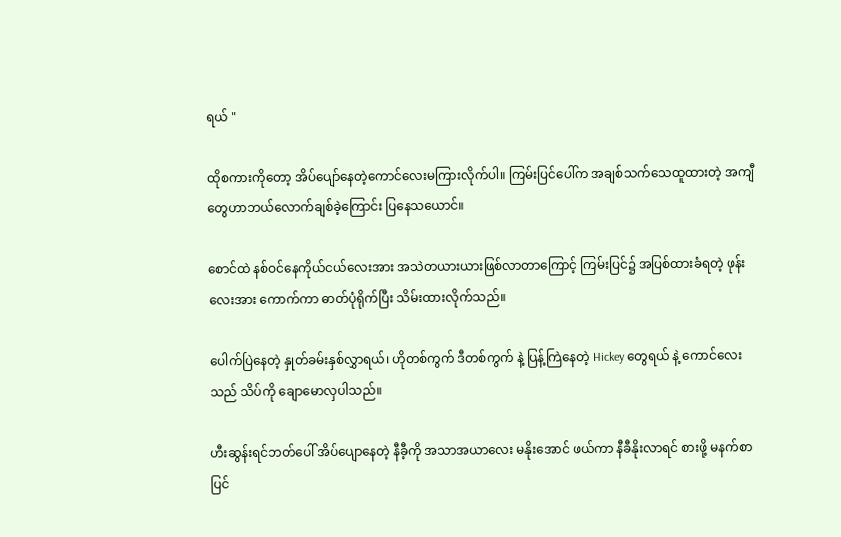ရယ် "

ထိုစကားကိုတော့ အိပ်ပျော်နေတဲ့ကောင်လေးမကြားလိုက်ပါ။ ကြမ်းပြင်ပေါ်က အချစ်သက်သေထူထားတဲ့ အကျီတွေဟာဘယ်လောက်ချစ်ခဲ့ကြောင်း ပြနေသယောင်။

စောင်ထဲ နစ်ဝင်နေကိုယ်ငယ်လေးအား အသဲတယားယားဖြစ်လာတာကြောင့် ကြမ်းပြင်၌ အပြစ်ထားခံရတဲ့ ဖုန်းလေးအား ကောက်ကာ ဓာတ်ပုံရိုက်ပြီး သိမ်းထားလိုက်သည်။

ပေါက်ပြဲနေတဲ့ နှုတ်ခမ်းနှစ်လွှာရယ်၊ ဟိုတစ်ကွက် ဒီတစ်ကွက် နဲ့ ပြန့်ကြဲနေတဲ့ Hickey တွေရယ် နဲ့ ကောင်လေးသည် သိပ်ကို ချောမောလှပါသည်။

ဟီးဆွန်းရင်ဘတ်ပေါ် အိပ်ပျော‌နေတဲ့ နီခီ့ကို အသာအယာလေး မနိုးအောင် ဖယ်ကာ နီခီနိုးလာရင် စားဖို့ မနက်စာ ပြင်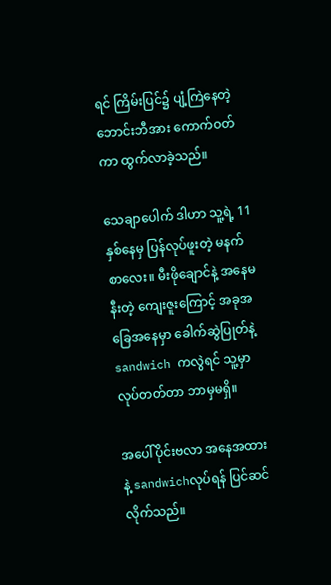ရင် ကြိမ်းပြင်၌ ပျံ့ကြဲနေတဲ့ ဘောင်းဘီအား ကောက်ဝတ်ကာ ထွက်လာခဲ့သည်။

သေချာပေါက် ဒါဟာ သူ့ရဲ့ 11နှစ်နေမှ ပြန်လုပ်ဖူးတဲ့ မနက်စာလေး။ မီး‌ဖိုချောင်နဲ့ အနေမနီးတဲ့ ကျေးဇူးကြောင့် အခုအခြေအနေမှာ ခေါက်ဆွဲပြုတ်နဲ့ sandwich ကလွဲရင် သူ့မှာလုပ်တတ်တာ ဘာမှမရှိ။

အပေါ်ပိုင်းဗလာ အနေအထားနဲ့ sandwichလုပ်ရန် ပြင်ဆင်လိုက်သည်။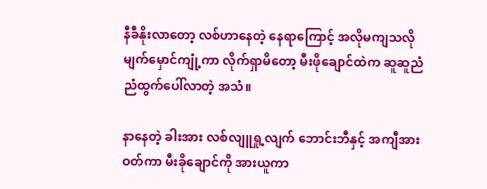နီခီနိုးလာတော့ လစ်ဟာနေတဲ့ နေရာကြောင့် အလိုမကျသလို မျက်မှောင်ကျုံ့ကာ လိုက်ရှာမိတော့ မီးဖိုချောင်ထဲက ဆူဆူညံညံထွက်ပေါ်လာတဲ့ အသံ။

နာနေတဲ့ ခါးအား လစ်လျူရှု့လျက် ဘောင်းဘီနှင့် အကျီအားဝတ်ကာ မီးခိုချောင်ကို အားယူကာ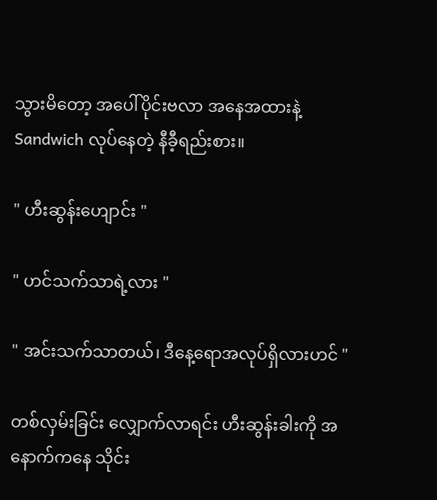သွားမိတော့ အပေါ်ပိုင်းဗလာ အနေအထားနဲ့ Sandwich လုပ်နေတဲ့ နီခီ့ရည်းစား။

" ဟီးဆွန်းဟျောင်း "

" ဟင်သက်သာရဲ့လား "

" အင်းသက်သာတယ်၊ ဒီနေ့ရောအလုပ်ရှိလားဟင် "

တစ်လှမ်းခြင်း လျှောက်လာရင်း ဟီးဆွန်းခါးကို အနောက်ကနေ သိုင်း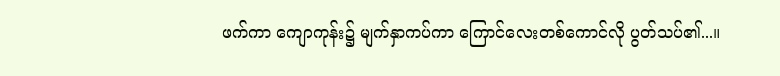ဖက်ကာ ကျောကုန်း၌ မျက်နှာကပ်ကာ ကြောင်လေးတစ်ကောင်လို ပွတ်သပ်၏...။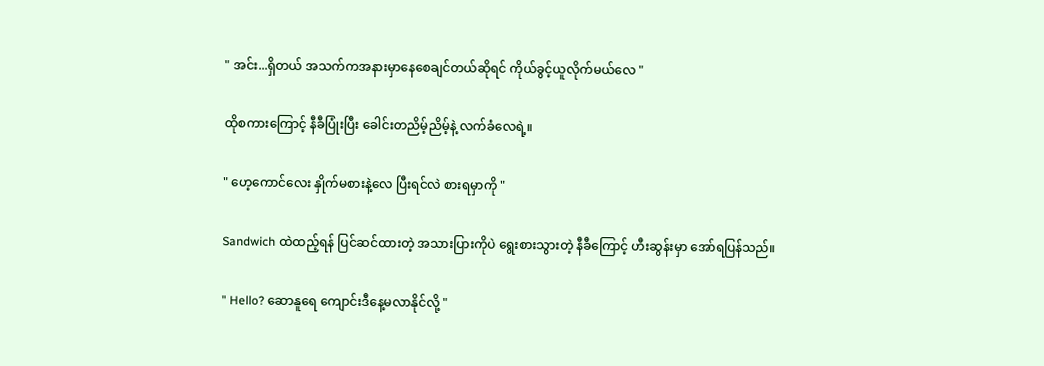" အင်း...ရှိတယ် အသက်ကအနားမှာနေစေချင်တယ်ဆိုရင် ကိုယ်ခွင့်ယူလိုက်မယ်လေ "

ထိုစကားကြောင့် နီခီပြုံးပြီး ခေါင်းတညိမ့်ညိမ့်နဲ့ လက်ခံလေရဲ့။

" ဟေ့ကောင်လေး နှိုက်မစားနဲ့လေ ပြီးရင်လဲ စားရမှာကို "

Sandwich ထဲထည့်ရန် ပြင်ဆင်ထားတဲ့ အသားပြားကိုပဲ ရွေးစားသွားတဲ့ နီခီကြောင့် ဟီးဆွန်းမှာ အော်ရပြန်သည်။

" Hello? ဆောနူရေ ကျောင်းဒီနေ့မလာနိုင်လို့ "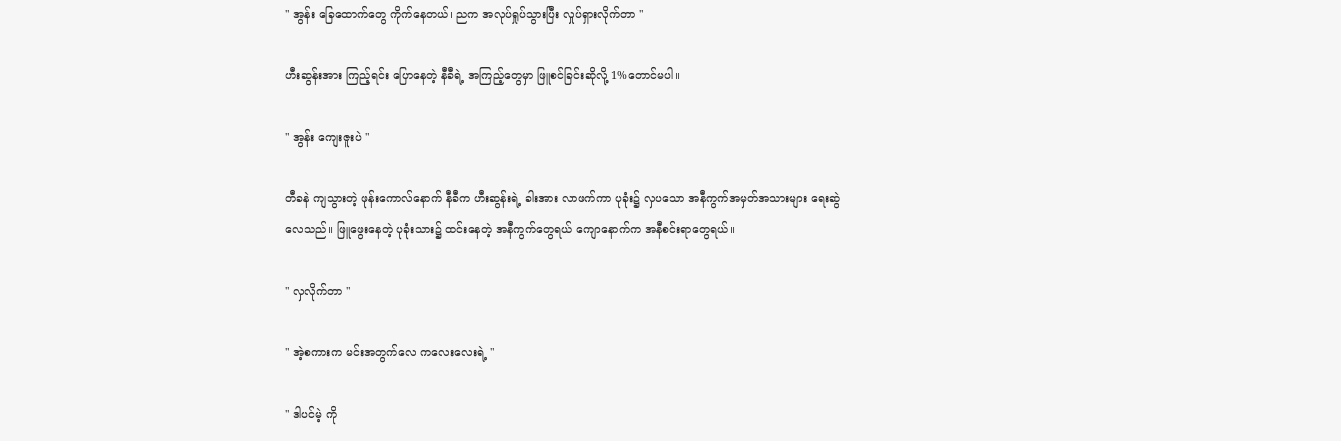" အွန်း ခြေထောက်တွေ ကိုက်နေတယ်၊ ညက အလုပ်ရှုပ်သွားပြီး လှုပ်ရှားလိုက်တာ "

ဟီးဆွန်းအား ကြည့်ရင်း ပြောနေတဲ့ နီခီရဲ့ အကြည့်တွေမှာ ဖြူစင်ခြင်းဆိုလို့ 1%တောင်မပါ။

" အွန်း ကျေးဇူးပဲ "

တီခနဲ ကျသွားတဲ့ ဖုန်းကောလ်နောက် ‌နီခီက ဟီးဆွန်းရဲ့ ခါးအား လာဖက်ကာ ပုခုံး၌ လှပသော အနီကွက်အမှတ်အသားများ ရေးဆွဲလေသည်။ ဖြူဖွေးနေတဲ့ ပုခုံးသား၌ ထင်းနေတဲ့ အနီကွက်တွေရယ် ကျောနောက်က အနီစင်းရာတွေရယ်။

" လှလိုက်တာ "

" အဲ့စကားက မင်းအတွက်လေ ကလေးလေးရဲ့ "

" ဒါပင်မဲ့ ကို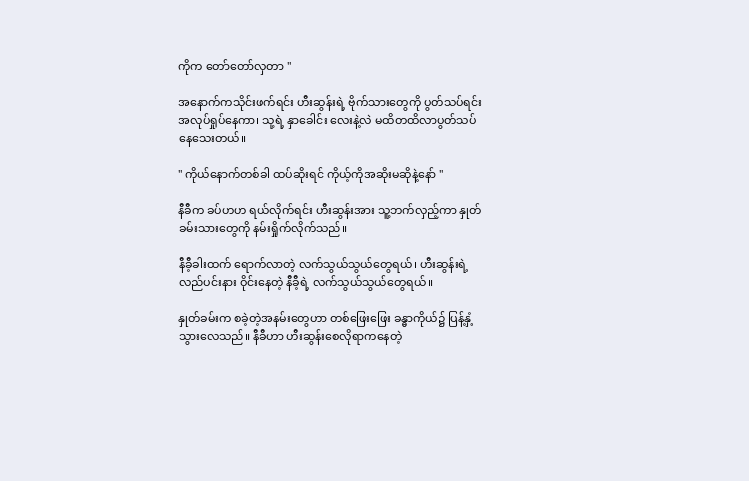ကိုက တော်တော်လှတာ "

အနောက်ကသိုင်းဖက်ရင်း ဟီးဆွန်းရဲ့ ဗိုက်သားတွေကို ပွတ်သပ်ရင်း အလုပ်ရှုပ်နေကာ၊ သု့ရဲ့ နှာခေါင်း လေးနဲ့လဲ မထိတထိလာပွတ်သပ်နေသေးတယ်။

" ကိုယ်နောက်တစ်ခါ ထပ်ဆိုးရင် ကိုယ့်ကိုအဆိုးမဆိုနဲ့နော် "

နီခီက ခပ်ဟဟ ရယ်လိုက်ရင်း ဟီးဆွန်းအား သူ့ဘက်လှည့်ကာ နှုတ်ခမ်းသားတွေကို နမ်းရှိုက်လိုက်သည်။

နီခီ့ခါးထက် ရောက်လာတဲ့ လက်သွယ်သွယ်တွေရယ်၊ ဟီးဆွန်းရဲ့ လည်ပင်းနား ဝိုင်းနေတဲ့ နီခီ့ရဲ့ လက်သွယ်သွယ်တွေရယ်။

နှုတ်ခမ်းက စခဲ့တဲ့အနမ်းတွေဟာ တစ်ဖြေးဖြေး ခန္ဓာကိုယ်၌ ပြန့်နှံ့သွားလေသည်။ နီခီဟာ ဟီးဆွန်းစေလိုရာကနေတဲ့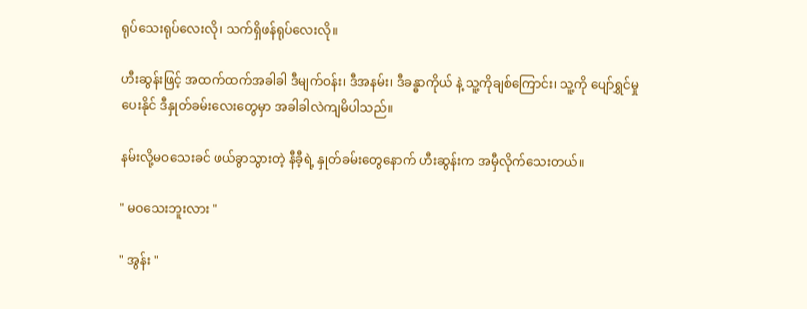ရုပ်သေးရုပ်လေးလို၊ သက်ရှိဖန်ရုပ်လေးလို။

ဟီးဆွန်းဖြင့် အထက်ထက်အခါခါ ဒီမျက်ဝန်း၊ ဒီအနမ်း၊ ဒီခန္ဓာကိုယ် နဲ့ သူ့ကိုချစ်ကြောင်း၊ သူ့ကို ပျော်ရွှင်မှုပေးနိုင် ဒီနှုတ်ခမ်းလေး‌တွေမှာ အခါခါလဲကျမိပါသည်။

နမ်းလို့မဝသေးခင် ဖယ်ခွာသွားတဲ့ နီခီ့ရဲ့ နှုတ်ခမ်းတွေနောက် ဟီးဆွန်းက အမှီလိုက်သေးတယ်။

" မဝသေးဘူးလား "

" အွန်း "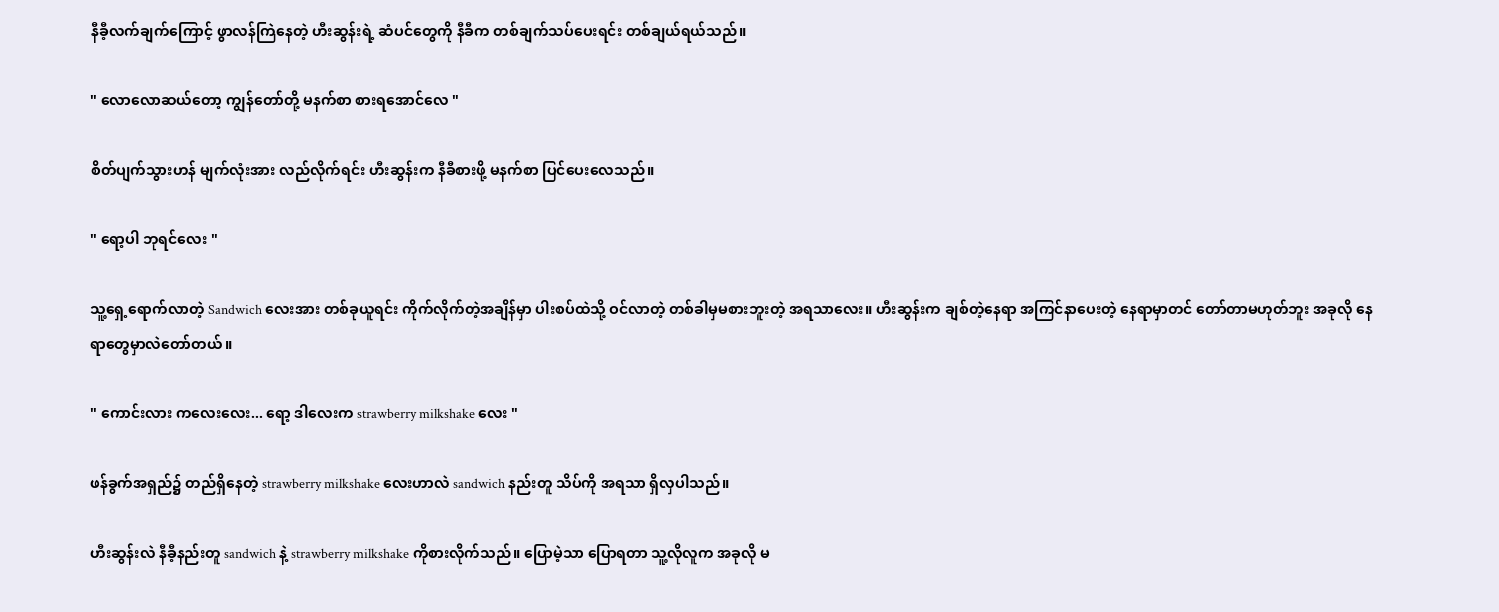နီခီ့လက်ချက်ကြောင့် ဖွာလန်ကြဲနေတဲ့ ဟီးဆွန်းရဲ့ ဆံပင်တွေကို နီခီက တစ်ချက်သပ်ပေးရင်း တစ်ချယ်ရယ်သည်။

" လောလောဆယ်တော့ ကျွန်တော်တို့ မနက်စာ စားရအောင်လေ "

စိတ်ပျက်သွားဟန် မျက်လုံးအား လည်လိုက်ရင်း ဟီးဆွန်းက နီခီစားဖို့ မနက်စာ ပြင်ပေးလေသည်။

" ရော့ပါ ဘုရင်လေး "

သူ့ရှေ့ရောက်လာတဲ့ Sandwich လေးအား တစ်ခုယူရင်း ကိုက်လိုက်တဲ့အချိန်မှာ ပါးစပ်ထဲသို့ ဝင်လာတဲ့ တစ်ခါမှမစားဘူးတဲ့ အရသာလေး။ ဟီးဆွန်းက ချစ်တဲ့နေရာ အကြင်နာပေးတဲ့ နေရာမှာတင် တော်တာမဟုတ်ဘူး အခုလို နေရာတွေမှာလဲတော်တယ်။

" ကောင်းလား ကလေးလေး... ရော့ ဒါလေးက strawberry milkshake လေး "

ဖန်ခွက်အရှည်၌ တည်ရှိနေတဲ့ strawberry milkshake လေးဟာလဲ sandwich နည်းတူ သိပ်ကို အရသာ ရှိလှပါသည်။

ဟီးဆွန်းလဲ နီခီ့နည်းတူ sandwich နဲ့ strawberry milkshake ကိုစားလိုက်သည်။ ပြောမဲ့သာ ပြောရတာ သူ့လိုလူက အခုလို မ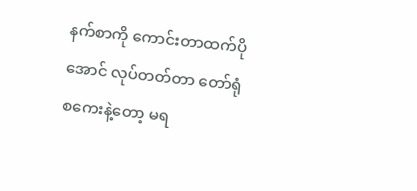နက်စာကို ကောင်းတာထက်ပိုအောင် လုပ်တတ်တာ တော်ရုံစကေးနဲ့တော့ မရ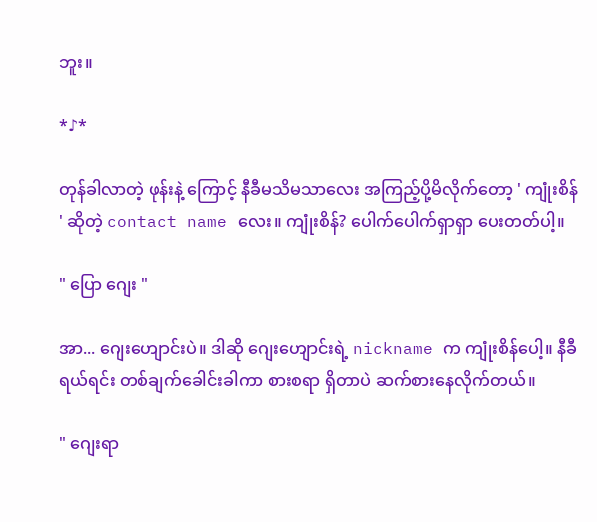ဘူး။

*♪*

တုန်ခါလာတဲ့ ဖုန်းနဲ့ ကြောင့် နီခီမသိမသာလေး အကြည့်ပို့မိလိုက်တော့ ' ကျုံးစိန် ' ဆိုတဲ့ contact name လေး။ ကျုံးစိန်? ပေါက်ပေါက်ရှာရှာ ပေးတတ်ပါ့။

" ပြော ဂျေး "

အာ... ဂျေးဟျောင်းပဲ။ ဒါဆို ဂျေးဟျောင်းရဲ့ nickname က ကျုံးစိန်ပေါ့။ နီခီ ရယ်ရင်း တစ်ချက်ခေါင်းခါကာ စားစရာ ရှိတာပဲ ဆက်စားနေလိုက်တယ်။

" ဂျေးရာ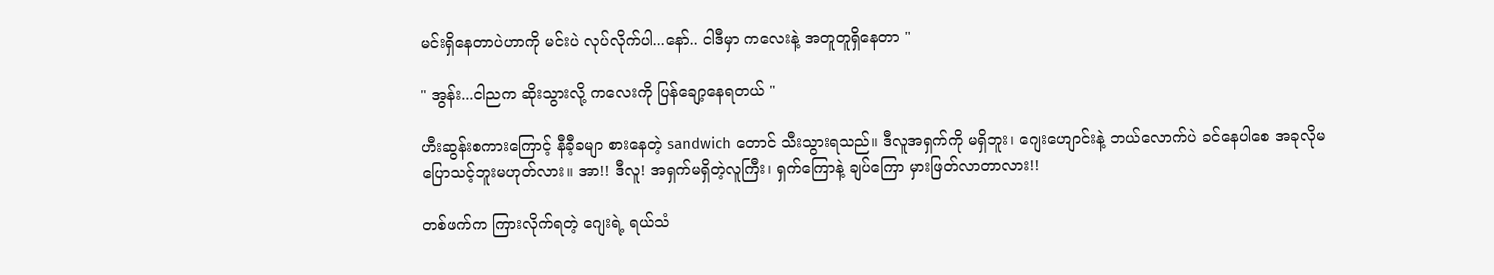မင်းရှိနေတာပဲဟာကို မင်းပဲ လုပ်လိုက်ပါ...နော်.. ငါဒီမှာ ကလေးနဲ့ အတူတူရှိနေတာ "

" အွန်း...ငါညက ဆိုးသွားလို့ ကလေးကို ပြန်ချော့နေရတယ် "

ဟီးဆွန်းစကားကြောင့် နီခီ့ခမျာ စားနေတဲ့ sandwich တောင် သီးသွားရသည်။ ဒီလူအရှက်ကို မရှိဘူး၊ ဂျေးဟျောင်းနဲ့ ဘယ်လောက်ပဲ ခင်နေပါစေ အခုလိုမပြောသင့်ဘူးမဟုတ်လား။ အာ!! ဒီလူ! အရှက်မရှိတဲ့လူကြီး၊ ရှက်ကြောနဲ့ ချပ်ကြော မှားဖြတ်လာတာလား!!

တစ်ဖက်က ကြားလိုက်ရတဲ့ ဂျေးရဲ့ ရယ်သံ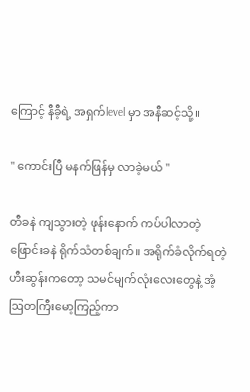ကြောင့် နီခီ့ရဲ့ အရှက်level မှာ အနီဆင့်သို့။

" ကောင်းပြီ မနက်ဖြန်မှ လာခဲ့မယ် "

တီခနဲ ကျသွားတဲ့ ဖုန်းနောက် ကပ်ပါလာတဲ့ ဖြောင်းခနဲ ရိုက်သံတစ်ချက်။ အရိုက်ခံလိုက်ရတဲ့ ဟီးဆွန်းကတော့ သမင်မျက်လုံးလေးတွေနဲ့ အံ့ဩတကြီးမော့ကြည့်ကာ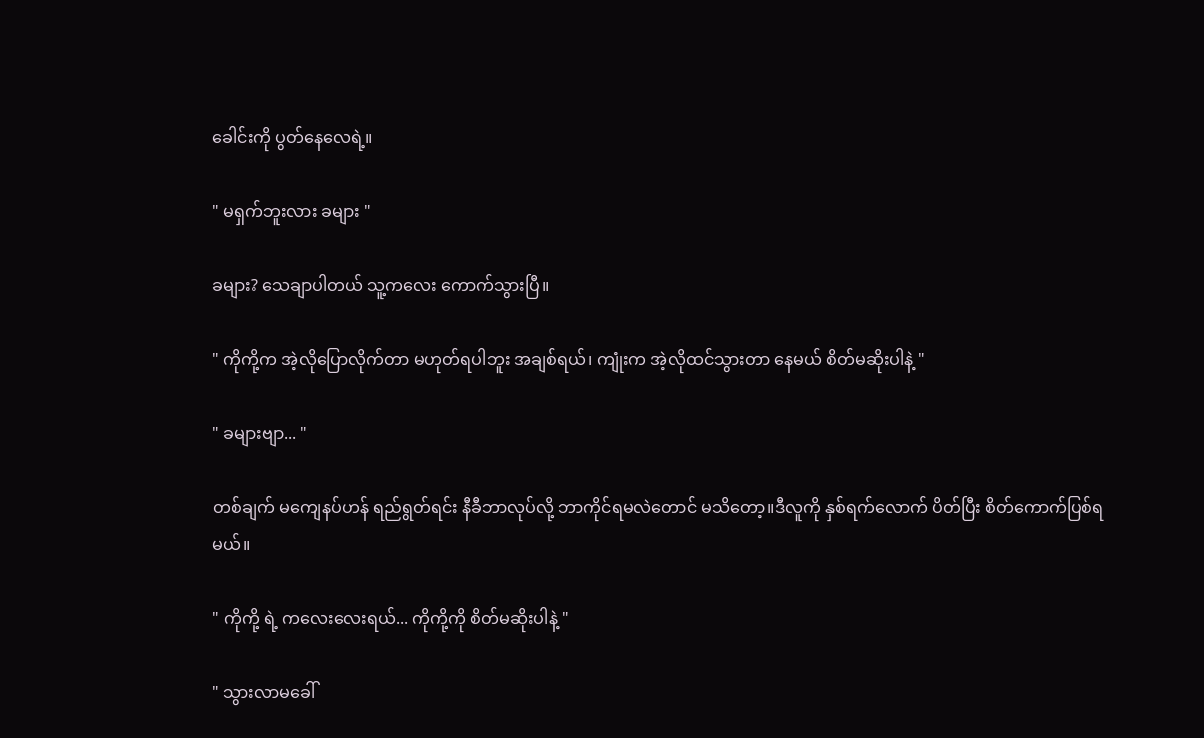ခေါင်းကို ပွတ်နေလေရဲ့။

" မရှက်ဘူးလား ခများ "

ခများ? သေချာပါတယ် သူ့ကလေး ကောက်သွားပြီ။

" ကိုကို့က အဲ့လိုပြောလိုက်တာ မဟုတ်ရပါဘူး အချစ်ရယ်၊ ကျုံးက အဲ့လိုထင်သွားတာ နေမယ် စိတ်မဆိုးပါနဲ့ "

" ခများဗျာ... "

တစ်ချက် မကျေနပ်ဟန် ရည်ရွတ်ရင်း နီခီဘာလုပ်လို့ ဘာကိုင်ရမလဲတောင် မသိတော့။ဒီလူကို နှစ်ရက်လောက် ပိတ်ပြီး စိတ်ကောက်ပြစ်ရမယ်။

" ကိုကို့ ရဲ့ ကလေးလေးရယ်... ကိုကို့ကို စိတ်မဆိုးပါနဲ့ "

" သွားလာမခေါ်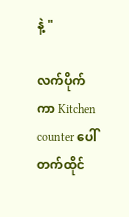နဲ့ "

လက်ပိုက်ကာ Kitchen counter ပေါ်တက်ထိုင်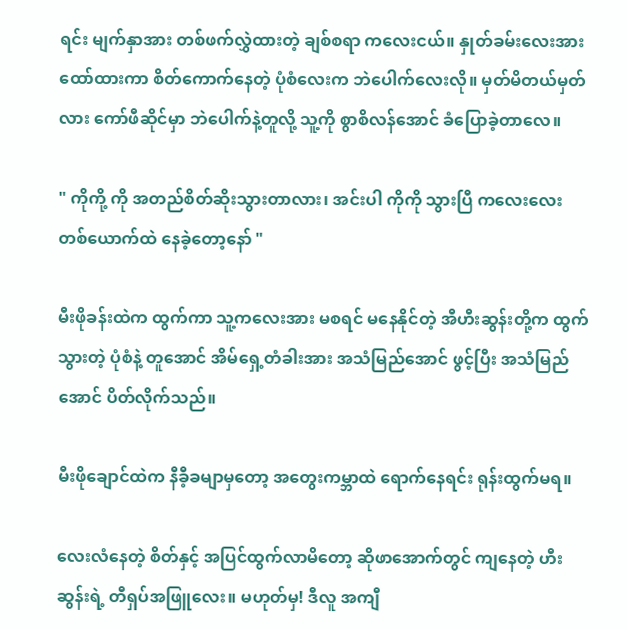ရင်း မျက်နှာအား တစ်ဖက်လွှဲထားတဲ့ ချစ်စရာ ကလေးငယ်။ နှုတ်ခမ်းလေးအားထော်ထားကာ စိတ်ကောက်နေတဲ့ ပုံစံလေးက ဘဲပေါက်လေး‌လို။ မှတ်မိတယ်မှတ်လား ကော်ဖီဆိုင်မှာ ဘဲပေါက်နဲ့တူလို့ သူ့ကို စွာစိလန်အောင် ခံပြောခဲ့တာလေ။

" ကိုကို့ ကို အတည်စိတ်ဆိုးသွားတာလား၊ အင်းပါ ကိုကို သွားပြီ ကလေးလေး တစ်ယောက်ထဲ နေခဲ့တော့နော် "

မီးဖိုခန်းထဲက ထွက်ကာ သူ့ကလေးအား မစရင် မနေနိုင်တဲ့ အီဟီးဆွန်းတို့က ထွက်သွားတဲ့ ပုံစံနဲ့ တူအောင် အိမ်ရှေ့တံခါးအား အသံမြည်အောင် ဖွင့်ပြီး အသံမြည်အောင် ပိတ်လိုက်သည်။

မီးဖိုချောင်ထဲက ‌နီခီ့ခမျာမှတော့ အတွေးကမ္ဘာထဲ ရောက်နေရင်း ရုန်းထွက်မရ။

လေးလံနေတဲ့ စိတ်နှင့် အပြင်ထွက်လာမိတော့ ဆိုဖာအောက်တွင် ကျနေတဲ့ ဟီးဆွန်းရဲ့ တီရှပ်အဖြူလေး။ မဟုတ်မှ! ဒီလူ အကျီ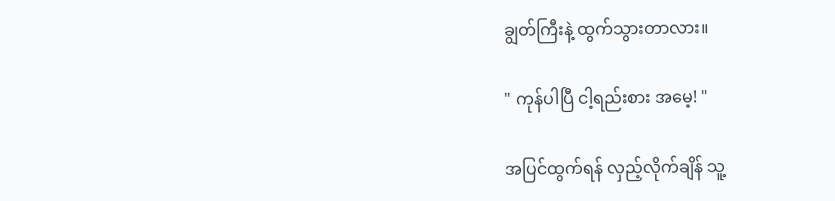ချွတ်ကြီးနဲ့ ထွက်သွားတာလား။

" ကုန်ပါပြီ ငါ့ရည်းစား အမေ့! "

အပြင်ထွက်ရန် လှည့်လိုက်ချိန် သူ့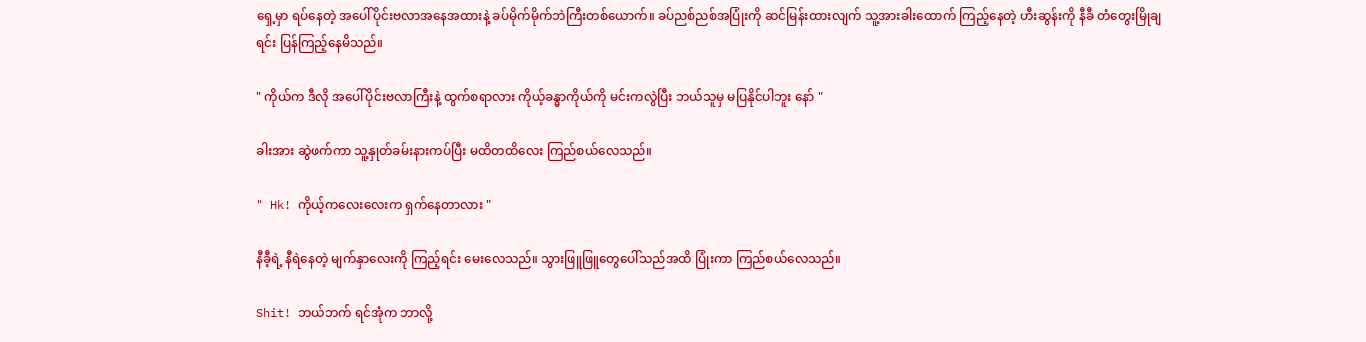ရှေ့မှာ ရပ်နေတဲ့ အပေါ်ပိုင်းဗလာအနေအထားနဲ့ ခပ်မိုက်မိုက်ဘဲကြီးတစ်ယောက်။ ခပ်ညစ်ညစ်အပြုံးကို ဆင်မြန်းထားလျက် သူ့အားခါးထောက် ကြည့်နေတဲ့ ဟီးဆွန်းကို နီခီ တံတွေးမြိုချရင်း ပြန်ကြည့်နေမိသည်။

" ကိုယ်က ဒီလို အပေါ်ပိုင်းဗလာကြီးနဲ့ ထွက်စရာလား ကိုယ့်ခန္ဓာကိုယ်ကို မင်းကလွဲပြီး ဘယ်သူမှ မပြနိုင်ပါဘူး နော် "

ခါးအား ဆွဲဖက်ကာ သူ့နှုတ်ခမ်းနားကပ်ပြီး မထိတထိလေး ကြည်စယ်လေသည်။

" Hk! ကိုယ့်ကလေးလေးက ရှက်နေတာလား "

နီခီ့ရဲ့ နီရဲနေတဲ့ မျက်နှာလေးကို ကြည့်ရင်း မေးလေသည်။ သွားဖြူဖြူတွေပေါ်သည်အထိ ပြုံးကာ ကြည်စယ်လေသည်။

Shit! ဘယ်ဘက် ရင်အုံက ဘာလို့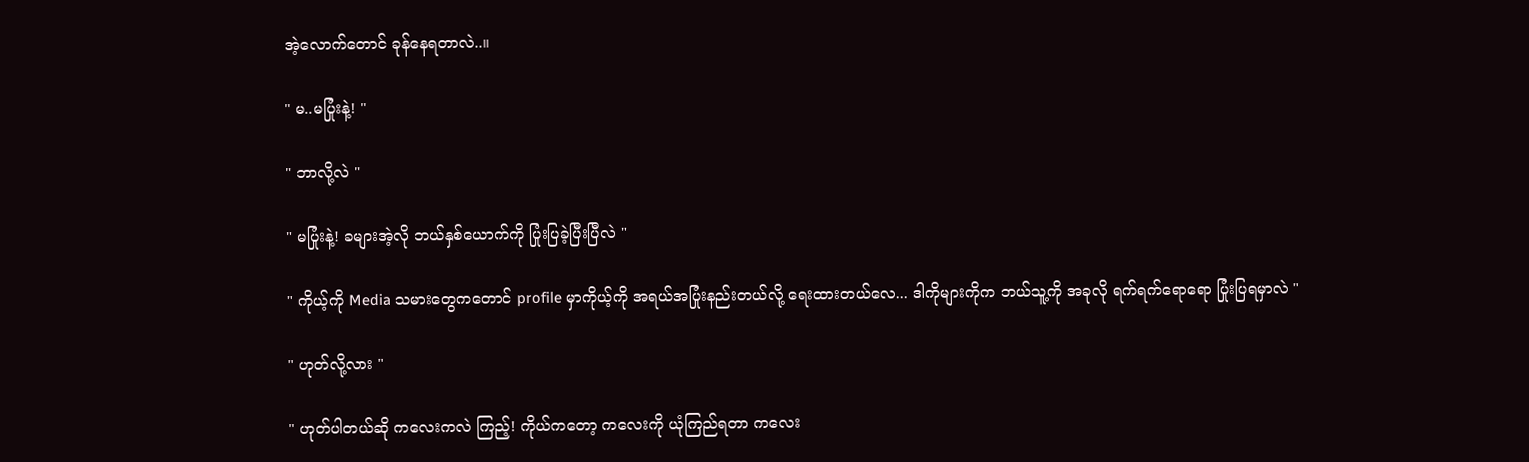အဲ့လောက်တောင် ခုန်နေရတာလဲ..။

" မ..မပြုံးနဲ့! "

" ဘာလို့လဲ "

" မပြုံးနဲ့! ခများအဲ့လို ဘယ်နှစ်ယောက်ကို ပြုံးပြခဲ့ပြီးပြီလဲ "

" ကိုယ့်ကို Media သမားတွေကတောင် profile မှာကိုယ့်ကို အရယ်အပြုံးနည်းတယ်လို့ ရေးထားတယ်လေ... ဒါကိုများကိုက ဘယ်သူ့ကို အခုလို ရက်ရက်ရောရော ပြုံးပြရမှာလဲ "

" ဟုတ်လို့လား "

" ဟုတ်ပါတယ်ဆို ကလေးကလဲ ကြည့်! ကိုယ်ကတော့ ကလေးကို ယုံကြည်ရတာ ကလေး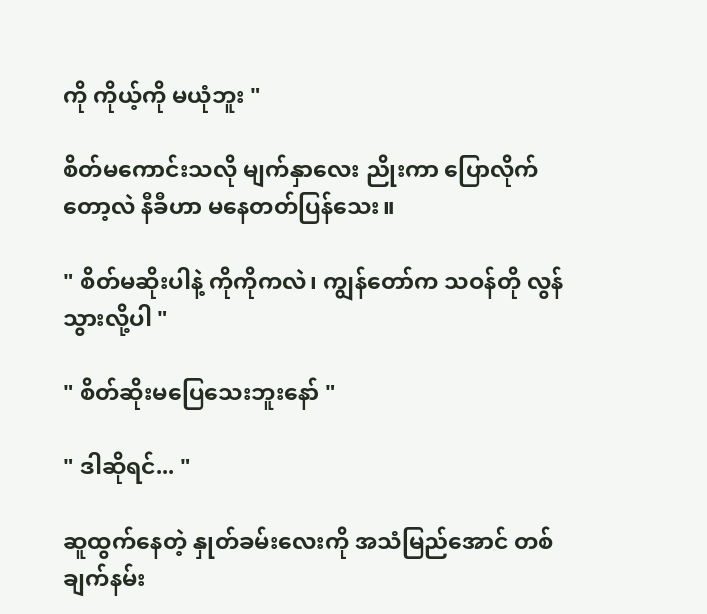ကို ကိုယ့်ကို မယုံဘူး "

စိတ်မကောင်းသလို မျက်နှာလေး ညိုးကာ ပြောလိုက်တော့လဲ နီခီဟာ မနေတတ်ပြန်သေး။

" စိတ်မဆိုးပါနဲ့ ကိုကိုကလဲ၊ ကျွန်တော်က သဝန်တို လွန်သွားလို့ပါ "

" စိတ်ဆိုးမပြေသေးဘူးနော် "

" ဒါဆိုရင်... "

ဆူထွက်နေတဲ့ နှုတ်ခမ်းလေးကို အသံမြည်အောင် တစ်ချက်နမ်း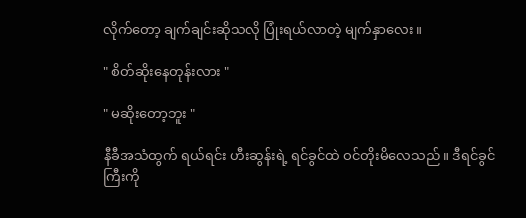လိုက်တော့ ချက်ချင်းဆိုသလို ပြုံးရယ်လာတဲ့ မျက်နှာလေး။

" စိတ်ဆိုးနေတုန်းလား "

" မဆိုးတော့ဘူး "

နီခီအသံထွက် ရယ်ရင်း ဟီးဆွန်းရဲ့ ရင်ခွင်ထဲ ဝင်တိုးမိလေသည်။ ဒီရင်ခွင်ကြီးကို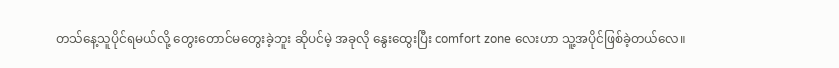တသ်နေ့သူပိုင်ရမယ်လို့ တွေးတောင်မတွေးခဲ့ဘူး ဆိုပင်မဲ့ အခုလို နွေးထွေးပြီး comfort zone လေးဟာ သူ့အပိုင်ဖြစ်ခဲ့တယ်လေ။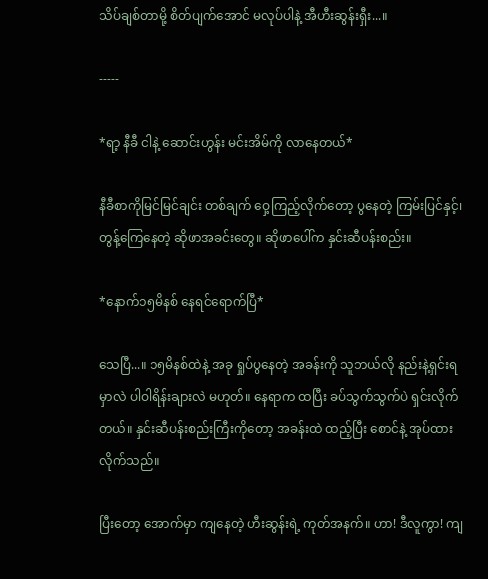သိပ်ချစ်တာမို့ စိတ်ပျက်အောင် မလုပ်ပါနဲ့ အီဟီးဆွန်းရှီး...။

-----

*ရာ့ နီခီ ငါနဲ့ ဆောင်းဟွန်း မင်းအိမ်ကို လာနေတယ်*

နီခီစာကိုမြင်မြင်ချင်း တစ်ချက် ဝှေ့ကြည့်လိုက်တော့ ပွနေတဲ့ ကြမ်းပြင်နှင့်၊ တွန့်ကြေနေတဲ့ ဆိုဖာအခင်းတွေ။ ဆိုဖာပေါ်က နှင်းဆီပန်းစည်း။

*နောက်၁၅မိနစ် နေရင်ရောက်ပြီ*

သေပြီ...။ ၁၅မိနစ်ထဲနဲ့ အခု ရှုပ်ပွနေတဲ့ အခန်းကို သူဘယ်လို နည်းနဲ့ရှင်းရမှာလဲ ပါဝါရိန်းချားလဲ မဟုတ်။ နေရာက ထပြီး ခပ်သွက်သွက်ပဲ ရှင်းလိုက်တယ်။ နှင်းဆီပန်းစည်းကြီးကိုတော့ အခန်းထဲ ထည့်ပြီး စောင်နဲ့ အုပ်ထားလိုက်သည်။

ပြီးတော့ အောက်မှာ ကျနေတဲ့ ဟီးဆွန်းရဲ့ ကုတ်အနက်။ ဟာ! ဒီလူကွာ! ကျ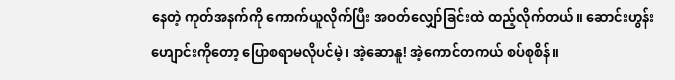နေတဲ့ ကုတ်အနက်ကို ကောက်ယူလိုက်ပြီး အဝတ်လျှော်ခြင်းထဲ ထည့်လိုက်တယ်။ ‌ဆောင်းဟွန်းဟျောင်းကိုတော့ ပြောစရာမလိုပင်မဲ့၊ အဲ့ဆောနူ! အဲ့ကောင်တကယ် စပ်စုစိန်။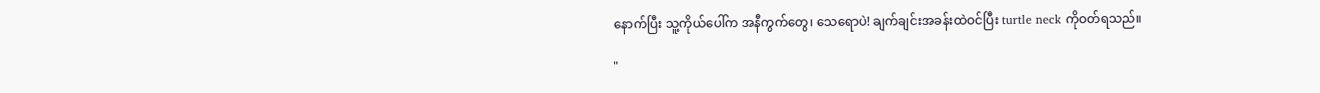နောက်ပြီး သူ့ကိုယ်ပေါ်က အနီကွက်တွေ၊ သေရောပဲ! ချက်ချင်းအခန်းထဲဝင်ပြီး turtle neck ကိုဝတ်ရသည်။

"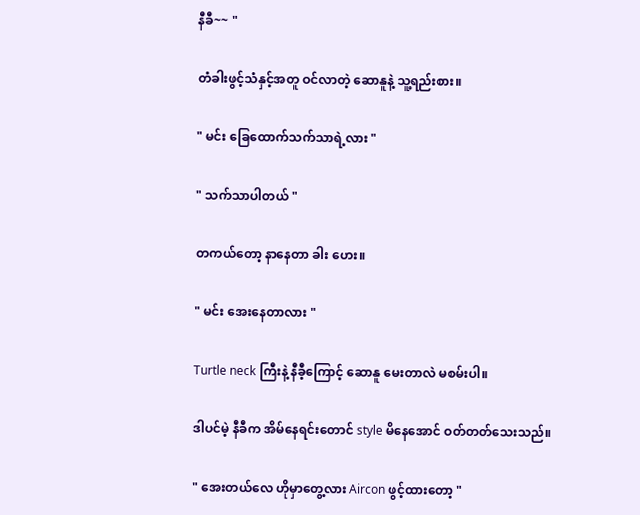နီခီ~~ "

တံခါးဖွင့်သံနှင့်အတူ ဝင်လာတဲ့ ဆောနူနဲ့ သူ့ရည်းစား။

" မင်း ခြေထောက်သက်သာရဲ့လား "

" သက်သာပါတယ် "

တကယ်တော့ နာနေတာ ခါး ဟေး။

" မင်း အေးနေတာလား "

Turtle neck ကြီးနဲ့ နီခီ့ကြောင့် ဆောနူ မေးတာလဲ မစမ်းပါ။

ဒါပင်မဲ့ နီခီက အိမ်နေရင်းတောင် style မိနေအောင် ဝတ်တတ်သေးသည်။

" အေးတယ်လေ ဟိုမှာတွေ့လား Aircon ဖွင့်ထားတော့ "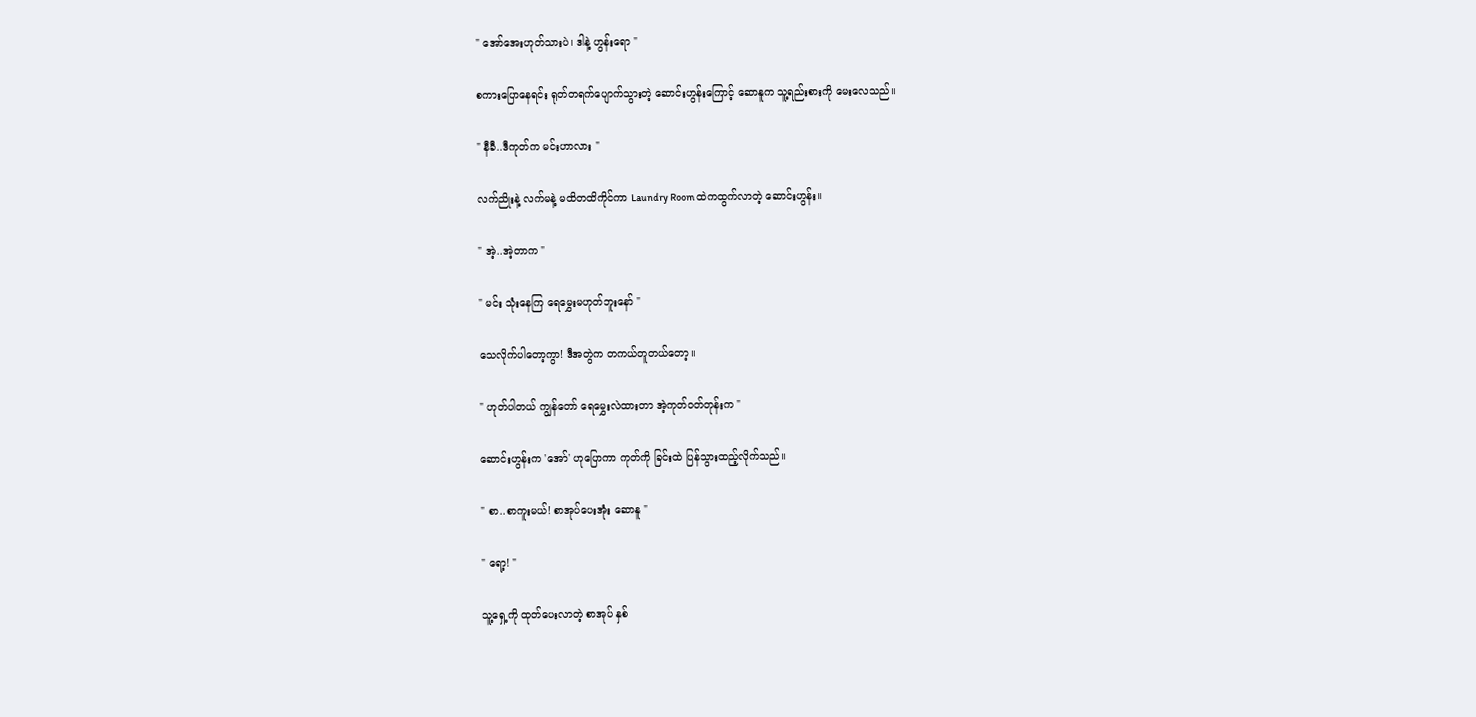" အော်အေးဟုတ်သားပဲ၊ ဒါနဲ့ ဟွန်းရော "

စကားပြောနေရင်း ရုတ်တရက်ပျောက်သွားတဲ့ ဆောင်းဟွန်းကြောင့် ဆောနူက သူ့ရည်းစားကို မေးလေသည်။

" နီခီ..ဒီကုတ်က မင်းဟာလား "

လက်ညိုးနဲ့ လက်မနဲ့ မထိတထိကိုင်ကာ ‌Laundry Room ထဲကထွက်လာတဲ့ ဆောင်းဟွန်း။

" အဲ့..အဲ့တာက "

" မင်း ‌သုံးနေကြ ရေမွှေးမဟုတ်ဘူးနော် "

သေလိုက်ပါတော့ကွာ! ဒီအတွဲက တကယ်တူတယ်တော့။

" ဟုတ်ပါတယ် ကျွန်တော် ရေမွှေးလဲထားတာ အဲ့ကုတ်ဝတ်တုန်းက "

ဆောင်းဟွန်းက 'အော်' ဟုပြောကာ ကုတ်ကို ခြင်းထဲ ပြန်သွားထည့်လိုက်သည်။

" စာ..စာကူးမယ်! စာအုပ်ပေးအုံး ဆောနူ "

" ရော့! "

သူ့ရှေ့ကို ထုတ်ပေးလာတဲ့ စာအုပ် နှစ်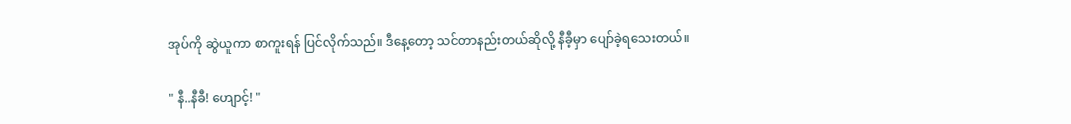အုပ်‌ကို ဆွဲယူကာ စာကူးရန် ပြင်လိုက်သည်။ ဒီနေ့တော့ သင်တာနည်းတယ်ဆိုလို့ နီခီ့မှာ ပျော်ခဲ့ရသေးတယ်။

" နီ..နီခီ! ဟျောင့်! "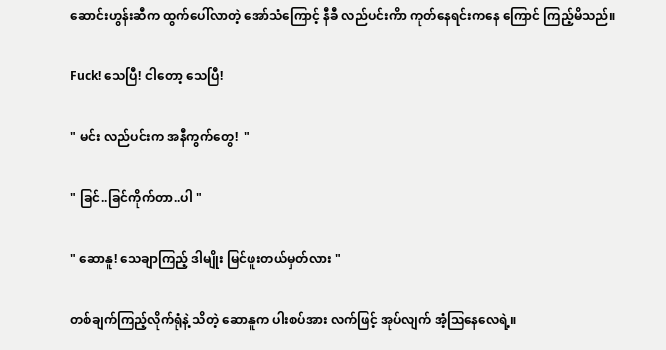ဆောင်းဟွန်းဆီက ထွက်ပေါ်လာတဲ့ အော်သံကြောင့် နီခီ လည်ပင်းကိာ ကုတ်နေရင်းကနေ ကြောင် ကြည့်မိသည်။

Fuck! သေပြီ! ငါတော့ သေပြီ!

" မင်း လည်ပင်းက အနီကွက်တွေ!  "

" ခြင်..ခြင်ကိုက်တာ..ပါ "

" ဆောနူ! သေချာကြည့် ဒါမျိုး မြင်ဖူးတယ်မှတ်လား "

တစ်ချက်ကြည့်လိုက်‌ရုံနဲ့ သိတဲ့ ဆောနူက ပါးစပ်အား လက်ဖြင့် အုပ်လျက် အံ့ဩနေလေရဲ့။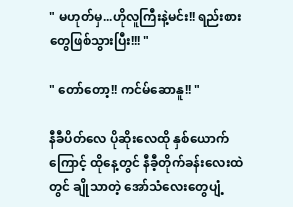" မဟုတ်မှ...ဟိုလူကြီးနဲ့မင်း!! ရည်းစားတွေဖြစ်သွားပြီး!!! "

" တော်တော့!! ကင်မ်ဆောနူ!! "

နီခီပိတ်လေ ပိုဆိုးလေထို နှစ်ယောက်ကြောင့် ထိုနေ့တွင် နီခီ့တိုက်ခန်းလေးထဲတွင် ချိုသာတဲ့ အော်သံလေးတွေပျံ့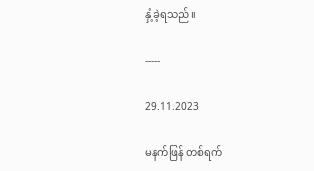နှံ့ခဲ့ရသည်။

-----

29.11.2023

မနက်ဖြန် တစ်‌ရက်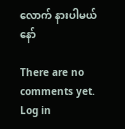လောက် နားပါမယ်နော်

There are no comments yet. Log in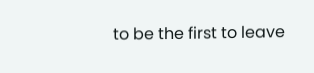to be the first to leave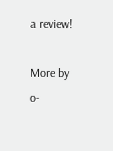a review!

More by o-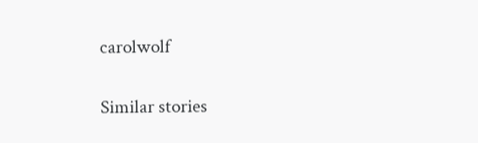carolwolf

Similar stories